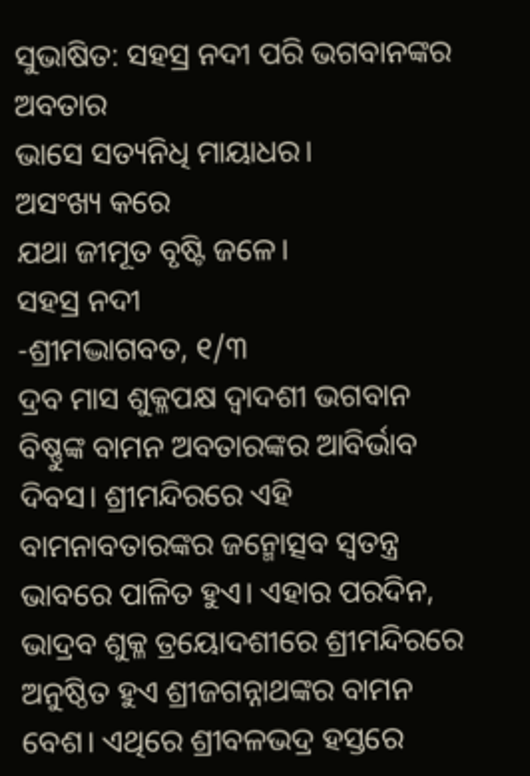ସୁଭାଷିତ: ସହସ୍ର ନଦୀ ପରି ଭଗବାନଙ୍କର ଅବତାର
ଭାସେ ସତ୍ୟନିଧି ମାୟାଧର।
ଅସଂଖ୍ୟ କରେ
ଯଥା ଜୀମୂତ ବୃଷ୍ଟି ଜଳେ।
ସହସ୍ର ନଦୀ
-ଶ୍ରୀମଦ୍ଭାଗବତ, ୧/୩
ଦ୍ରବ ମାସ ଶୁକ୍ଳପକ୍ଷ ଦ୍ୱାଦଶୀ ଭଗବାନ ବିଷ୍ଣୁଙ୍କ ବାମନ ଅବତାରଙ୍କର ଆବିର୍ଭାବ ଦିବସ। ଶ୍ରୀମନ୍ଦିରରେ ଏହି ବାମନାବତାରଙ୍କର ଜନ୍ମୋତ୍ସବ ସ୍ୱତନ୍ତ୍ର ଭାବରେ ପାଳିତ ହୁଏ। ଏହାର ପରଦିନ, ଭାଦ୍ରବ ଶୁକ୍ଳ ତ୍ରୟୋଦଶୀରେ ଶ୍ରୀମନ୍ଦିରରେ ଅନୁଷ୍ଠିତ ହୁଏ ଶ୍ରୀଜଗନ୍ନାଥଙ୍କର ବାମନ ବେଶ। ଏଥିରେ ଶ୍ରୀବଳଭଦ୍ର ହସ୍ତରେ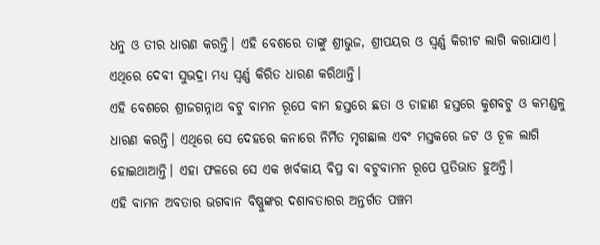ଧନୁ ଓ ତୀର ଧାରଣ କରନ୍ତି। ଏହି ବେଶରେ ତାଙ୍କୁ ଶ୍ରୀଭୁଜ, ଶ୍ରୀପୟର ଓ ସ୍ୱର୍ଣ୍ଣ କିରୀଟ ଲାଗି କରାଯାଏ। ଏଥିରେ ଦେବୀ ସୁଭଦ୍ରା ମଧ୍ୟ ସ୍ବର୍ଣ୍ଣ କିରିତ ଧାରଣ କରିଥାନ୍ତି।
ଏହି ବେଶରେ ଶ୍ରୀଜଗନ୍ନାଥ ବଟୁ ବାମନ ରୂପେ ବାମ ହସ୍ତରେ ଛତା ଓ ଡାହାଣ ହସ୍ତରେ କୁଶବଟୁ ଓ କମଣ୍ଡଳୁ ଧାରଣ କରନ୍ତି। ଏଥିରେ ସେ ଦେହରେ କନାରେ ନିର୍ମିତ ମୃଗଛାଲ ଏବଂ ମସ୍ତକରେ ଜଟ ଓ ଚୂଳ ଲାଗି ହୋଇଥାଆନ୍ତି। ଏହା ଫଳରେ ସେ ଏକ ଖର୍ବକାୟ ବିପ୍ର ବା ବଟୁବାମନ ରୂପେ ପ୍ରତିଭାତ ହୁଅନ୍ତି।
ଏହି ବାମନ ଅବତାର ଭଗବାନ ବିଷ୍ଣୁଙ୍କର ଦଶାବତାରର ଅନ୍ତର୍ଗତ ପଞ୍ଚମ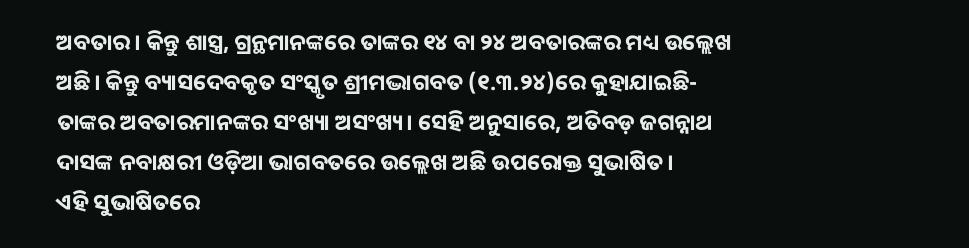ଅବତାର। କିନ୍ତୁ ଶାସ୍ତ୍ର, ଗ୍ରନ୍ଥମାନଙ୍କରେ ତାଙ୍କର ୧୪ ବା ୨୪ ଅବତାରଙ୍କର ମଧ୍ୟ ଉଲ୍ଲେଖ ଅଛି। କିନ୍ତୁ ବ୍ୟାସଦେବକୃତ ସଂସ୍କୃତ ଶ୍ରୀମଦ୍ଭାଗବତ (୧.୩.୨୪)ରେ କୁହାଯାଇଛି- ତାଙ୍କର ଅବତାରମାନଙ୍କର ସଂଖ୍ୟା ଅସଂଖ୍ୟ। ସେହି ଅନୁସାରେ, ଅତିବଡ଼ ଜଗନ୍ନାଥ ଦାସଙ୍କ ନବାକ୍ଷରୀ ଓଡ଼ିଆ ଭାଗବତରେ ଉଲ୍ଲେଖ ଅଛି ଉପରୋକ୍ତ ସୁଭାଷିତ।
ଏହି ସୁଭାଷିତରେ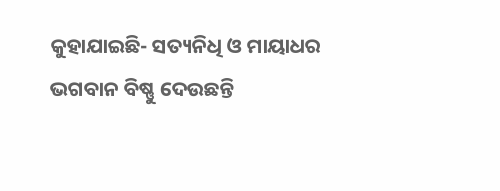କୁହାଯାଇଛି- ସତ୍ୟନିଧି ଓ ମାୟାଧର ଭଗବାନ ବିଷ୍ଣୁ ଦେଉଛନ୍ତି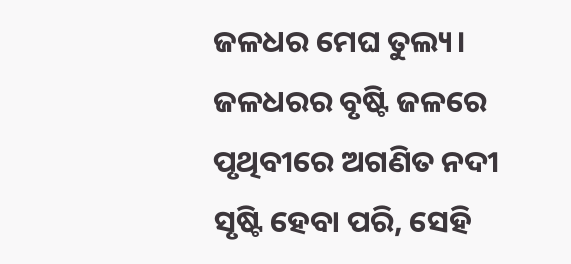ଜଳଧର ମେଘ ତୁଲ୍ୟ। ଜଳଧରର ବୃଷ୍ଟି ଜଳରେ ପୃଥିବୀରେ ଅଗଣିତ ନଦୀ ସୃଷ୍ଟି ହେବା ପରି, ସେହି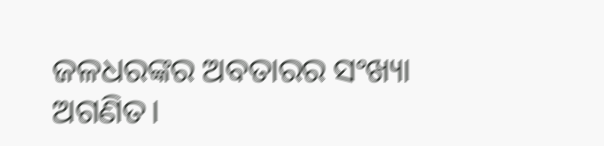ଜଳଧରଙ୍କର ଅବତାରର ସଂଖ୍ୟା ଅଗଣିତ।